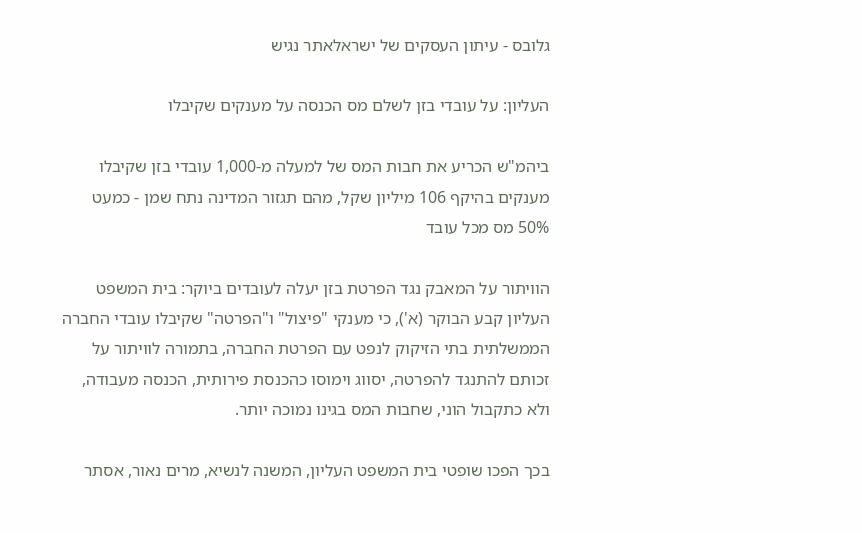גלובס - עיתון העסקים של ישראלאתר נגיש

העליון: על עובדי בזן לשלם מס הכנסה על מענקים שקיבלו

ביהמ"ש הכריע את חבות המס של למעלה מ-1,000 עובדי בזן שקיבלו מענקים בהיקף 106 מיליון שקל, מהם תגזור המדינה נתח שמן - כמעט 50% מס מכל עובד

הוויתור על המאבק נגד הפרטת בזן יעלה לעובדים ביוקר: בית המשפט העליון קבע הבוקר (א'), כי מענקי "פיצול" ו"הפרטה" שקיבלו עובדי החברה הממשלתית בתי הזיקוק לנפט עם הפרטת החברה, בתמורה לוויתור על זכותם להתנגד להפרטה, יסווג וימוסו כהכנסת פירותית, הכנסה מעבודה, ולא כתקבול הוני, שחבות המס בגינו נמוכה יותר.

בכך הפכו שופטי בית המשפט העליון, המשנה לנשיא, מרים נאור, אסתר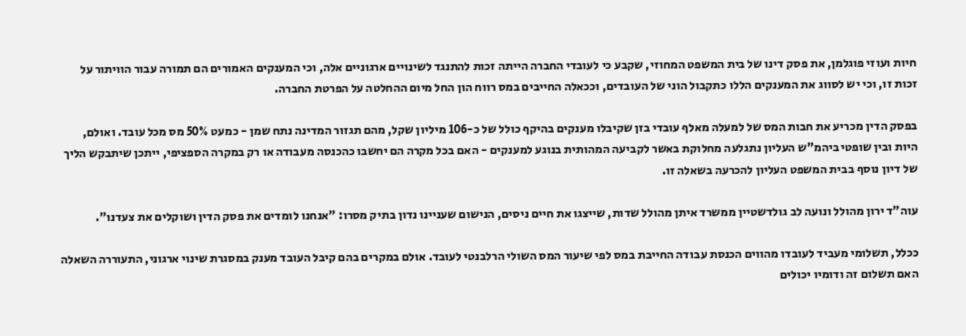חיות ועוזי פוגלמן, את פסק דינו של בית המשפט המחוזי, שקבע כי לעובדי החברה הייתה זכות להתנגד לשינויים ארגוניים אלה, וכי המענקים האמורים הם תמורה עבור הוויתור על זכות זו, וכי יש לסווג את המענקים הללו כתקבול הוני של העובדים, וככאלה החייבים במס רווח הון החל מיום ההחלטה על הפרטת החברה.

בפסק הדין מכריע את חבות המס של למעלה מאלף עובדי בזן שקיבלו מענקים בהיקף כולל של כ-106 מיליון שקל, מהם תגזור המדינה נתח שמן - כמעט 50% מס מכל עובד. ואולם, היות ובין שופטי ביהמ"ש העליון נתגלעה מחלוקת באשר לקביעה המהותית בנוגע למענקים - האם בכל מקרה הם יחשבו כהכנסה מעבודה או רק במקרה הספציפי, ייתכן שיתבקש הליך של דיון נוסף בבית המשפט העליון להכרעה בשאלה זו.

עוה"ד ירון מהולל ונועה לב גולדשטיין ממשרד איתן מהולל שדות, שייצגו את חיים ניסים, הנישום שעניינו נדון בתיק מסרו: "אנחנו לומדים את פסק הדין ושוקלים את צעדנו".

ככלל, תשלומי מעביד לעובדו מהווים הכנסת עבודה החייבת במס לפי שיעור המס השולי הרלבנטי לעובד. אולם במקרים בהם קיבל העובד מענק במסגרת שינוי ארגוני, התעוררה השאלה האם תשלום זה ודומיו יכולים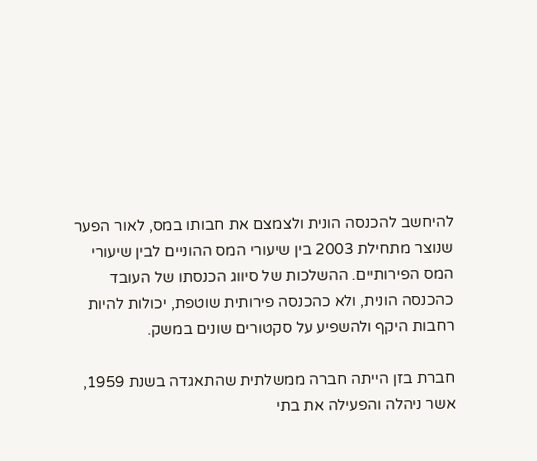להיחשב להכנסה הונית ולצמצם את חבותו במס, לאור הפער שנוצר מתחילת 2003 בין שיעורי המס ההוניים לבין שיעורי המס הפירותיים. ההשלכות של סיווג הכנסתו של העובד כהכנסה הונית, ולא כהכנסה פירותית שוטפת, יכולות להיות רחבות היקף ולהשפיע על סקטורים שונים במשק.

חברת בזן הייתה חברה ממשלתית שהתאגדה בשנת 1959, אשר ניהלה והפעילה את בתי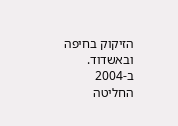הזיקוק בחיפה ובאשדוד. ב-2004 החליטה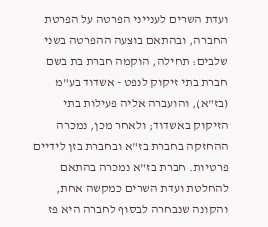ועדת השרים לענייני הפרטה על הפרטת החברה, ובהתאם בוצעה ההפרטה בשני שלבים: תחילה, הוקמה חברת בת בשם חברת בתי זיקוק לנפט - אשדוד בע"מ (בז"א), והועברה אליה פעילות בתי הזיקוק באשדוד; ולאחר מכן, נמכרה ההחזקה בחברת בז"א ובחברת בזן לידיים פרטיות. חברת בז"א נמכרה בהתאם להחלטת ועדת השרים כמקשה אחת, והקונה שנבחרה לבסוף לחברה היא פז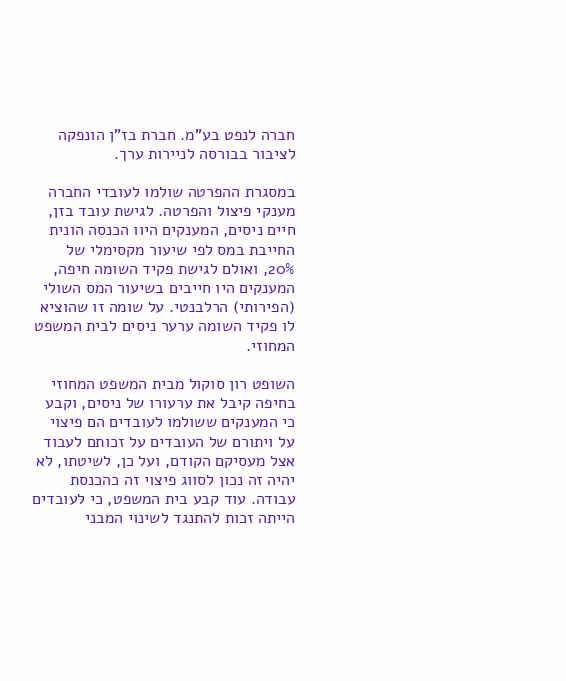חברה לנפט בע"מ. חברת בז"ן הונפקה לציבור בבורסה לניירות ערך.

במסגרת ההפרטה שולמו לעובדי החברה מענקי פיצול והפרטה. לגישת עובד בזן, חיים ניסים, המענקים היוו הכנסה הונית החייבת במס לפי שיעור מקסימלי של 20%, ואולם לגישת פקיד השומה חיפה, המענקים היו חייבים בשיעור המס השולי (הפירותי) הרלבנטי. על שומה זו שהוציא לו פקיד השומה ערער ניסים לבית המשפט המחוזי.

השופט רון סוקול מבית המשפט המחוזי בחיפה קיבל את ערעורו של ניסים, וקבע כי המענקים ששולמו לעובדים הם פיצוי על ויתורם של העובדים על זכותם לעבוד אצל מעסיקם הקודם, ועל כן, לשיטתו, לא יהיה זה נכון לסווג פיצוי זה כהכנסת עבודה. עוד קבע בית המשפט, כי לעובדים הייתה זכות להתנגד לשינוי המבני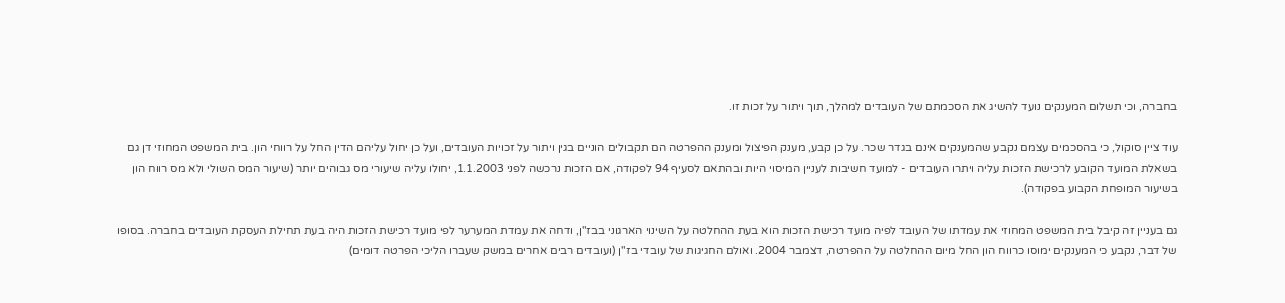בחברה, וכי תשלום המענקים נועד להשיג את הסכמתם של העובדים למהלך, תוך ויתור על זכות זו.

עוד ציין סוקול, כי בהסכמים עצמם נקבע שהמענקים אינם בגדר שכר. על כן קבע, מענק הפיצול ומענק ההפרטה הם תקבולים הוניים בגין ויתור על זכויות העובדים, ועל כן יחול עליהם הדין החל על רווחי הון. בית המשפט המחוזי דן גם בשאלת המועד הקובע לרכישת הזכות עליה ויתרו העובדים - למועד חשיבות לעניין המיסוי היות ובהתאם לסעיף 94 לפקודה, אם הזכות נרכשה לפני 1.1.2003, יחולו עליה שיעורי מס גבוהים יותר (שיעור המס השולי ולא מס רווח הון בשיעור המופחת הקבוע בפקודה).

גם בעניין זה קיבל בית המשפט המחוזי את עמדתו של העובד לפיה מועד רכישת הזכות הוא בעת ההחלטה על השינוי הארגוני בבז"ן, ודחה את עמדת המערער לפי מועד רכישת הזכות היה בעת תחילת העסקת העובדים בחברה. בסופו של דבר, נקבע כי המענקים ימוסו כרווח הון החל מיום ההחלטה על ההפרטה, דצמבר 2004. ואולם החגיגות של עובדי בז"ן (ועובדים רבים אחרים במשק שעברו הליכי הפרטה דומים)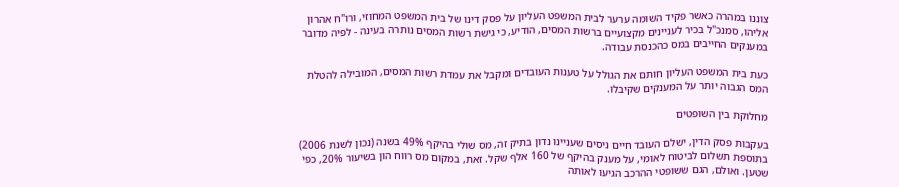צוננו במהרה כאשר פקיד השומה ערער לבית המשפט העליון על פסק דינו של בית המשפט המחוזי, ורו"ח אהרון אליהו, סמנכ"ל בכיר לעניינים מקצועיים ברשות המסים, הודיע, כי גישת רשות המסים נותרה בעינה - לפיה מדובר במענקים החייבים במס כהכנסת עבודה.

כעת בית המשפט העליון חותם את הגולל על טענות העובדים ומקבל את עמדת רשות המסים, המובילה להטלת המס הגבוה יותר על המענקים שקיבלו.

מחלוקת בין השופטים

בעקבות פסק הדין, ישלם העובד חיים ניסים שעניינו נדון בתיק זה, מס שולי בהיקף 49% בשנה (נכון לשנת 2006) בתוספת תשלום לביטוח לאומי, על מענק בהיקף של 160 אלף שקל. זאת, במקום מס רווח הון בשיעור 20%, כפי שטען. ואולם, הגם ששופטי ההרכב הגיעו לאותה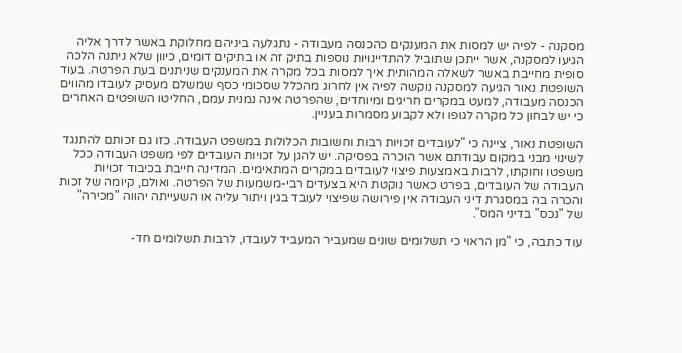מסקנה - לפיה יש למסות את המענקים כהכנסה מעבודה - נתגלעה ביניהם מחלוקת באשר לדרך אליה הגיעו למסקנה, אשר ייתכן שתוביל להתדיינויות נוספות בתיק זה או בתיקים דומים, כיוון שלא ניתנה הלכה סופית מחייבת באשר לשאלה המהותית איך למסות בכל מקרה את המענקים שניתנים בעת הפרטה. בעוד השופטת נאור הגיעה למסקנה נוקשה לפיה אין לחרוג מהכלל שסכומי כסף שמשלם מעסיק לעובדו מהווים הכנסה מעבודה, למעט במקרים חריגים ומיוחדים, שהפרטה אינה נמנית עמם, החליטו השופטים האחרים כי יש לבחון כל מקרה לגופו ולא לקבוע מסמרות בעניין.

השופטת נאור, ציינה כי "לעובדים זכויות רבות וחשובות הכלולות במשפט העבודה. כזו גם זכותם להתנגד לשינוי מבני במקום עבודתם אשר הוכרה בפסיקה. יש להגן על זכויות העובדים לפי משפט העבודה ככל משפטו וחוקתו, לרבות באמצעות פיצוי לעובדים במקרים המתאימים. המדינה חייבת בכיבוד זכויות העבודה של העובדים, בפרט כאשר נוקטת היא בצעדים רבי-משמעות של הפרטה. ואולם, קיומה של זכות והכרה בה במסגרת דיני העבודה אין פירושה שפיצוי לעובד בגין ויתור עליה או השעייתה יהווה "מכירה" של "נכס" בדיני המס".

עוד כתבה, כי "מן הראוי כי תשלומים שונים שמעביר המעביד לעובדו, לרבות תשלומים חד-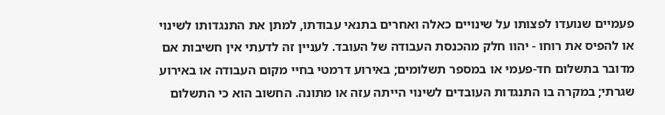פעמיים שנועדו לפצותו על שינויים כאלה ואחרים בתנאי עבודתו, למתן את התנגדותו לשינוי או להפיס את רוחו - יהוו חלק מהכנסת העבודה של העובד. לעניין זה לדעתי אין חשיבות אם מדובר בתשלום חד-פעמי או במספר תשלומים; באירוע דרמטי בחיי מקום העבודה או באירוע שגרתי; במקרה בו התנגדות העובדים לשינוי הייתה עזה או מתונה. החשוב הוא כי התשלום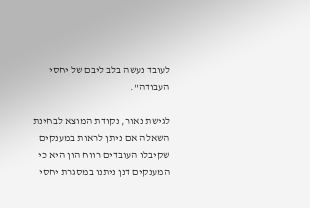לעובד נעשה בלב ליבם של יחסי העבודה".

לגישת נאור, נקודת המוצא לבחינת השאלה אם ניתן לראות במענקים שקיבלו העובדים רווח הון היא כי המענקים דנן ניתנו במסגרת יחסי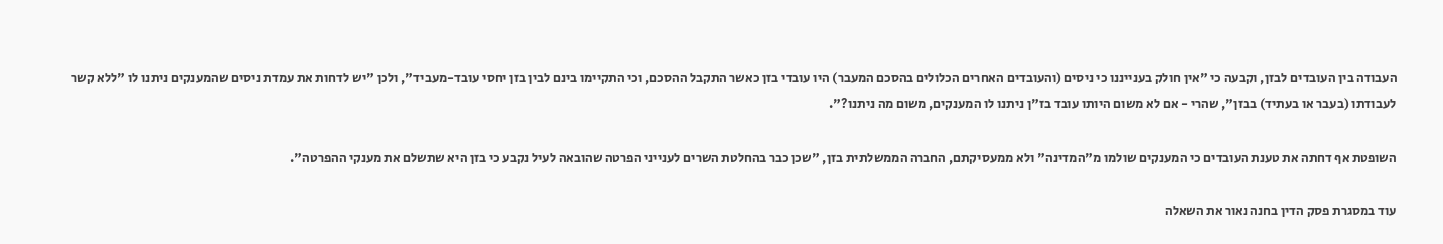העבודה בין העובדים לבזן, וקבעה כי "אין חולק בענייננו כי ניסים (והעובדים האחרים הכלולים בהסכם המעבר) היו עובדי בזן כאשר התקבל ההסכם, וכי התקיימו בינם לבין בזן יחסי עובד-מעביד", ולכן "יש לדחות את עמדת ניסים שהמענקים ניתנו לו "ללא קשר לעבודתו (בעבר או בעתיד) בבזן", שהרי - אם לא משום היותו עובד בז"ן ניתנו לו המענקים, משום מה ניתנו?".

השופטת אף דחתה את טענת העובדים כי המענקים שולמו מ"המדינה" ולא ממעסיקתם, החברה הממשלתית בזן, "שכן כבר בהחלטת השרים לענייני הפרטה שהובאה לעיל נקבע כי בזן היא שתשלם את מענקי ההפרטה".

עוד במסגרת פסק הדין בחנה נאור את השאלה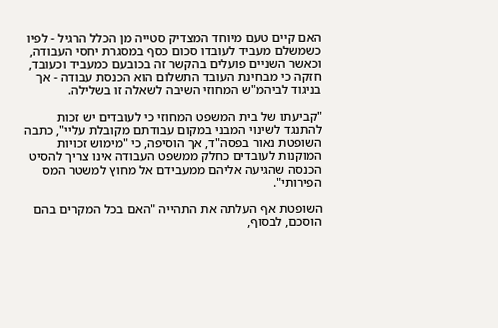האם קיים טעם מיוחד המצדיק סטייה מן הכלל הרגיל - לפיו כשמשלם מעביד לעובדו סכום כסף במסגרת יחסי העבודה, וכאשר השניים פועלים בהקשר זה בכובעם כמעביד וכעובד, חזקה כי מבחינת העובד התשלום הוא הכנסת עבודה - אך בניגוד לביהמ"ש המחוזי השיבה לשאלה זו בשלילה.

"קביעתו של בית המשפט המחוזי כי לעובדים יש זכות להתנגד לשינוי המבני במקום עבודתם מקובלת עליי", כתבה השופטת נאור בפסה"ד, אך הוסיפה, כי "מימוש זכויות המוקנות לעובדים כחלק ממשפט העבודה אינו צריך להסיט הכנסה שהגיעה אליהם ממעבידם אל מחוץ למשטר המס הפירותי".

השופטת אף העלתה את התהייה "האם בכל המקרים בהם הוסכם, לבסוף,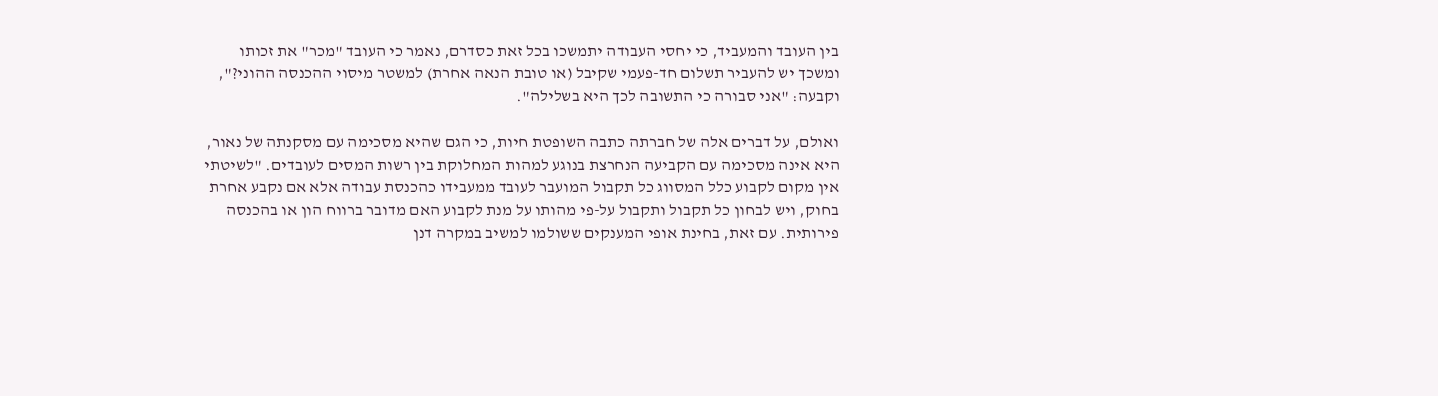בין העובד והמעביד, כי יחסי העבודה יתמשכו בכל זאת כסדרם, נאמר כי העובד "מכר" את זכותו ומשכך יש להעביר תשלום חד-פעמי שקיבל (או טובת הנאה אחרת) למשטר מיסוי ההכנסה ההוני?", וקבעה: "אני סבורה כי התשובה לכך היא בשלילה".

ואולם, על דברים אלה של חברתה כתבה השופטת חיות, כי הגם שהיא מסכימה עם מסקנתה של נאור, היא אינה מסכימה עם הקביעה הנחרצת בנוגע למהות המחלוקת בין רשות המסים לעובדים. "לשיטתי אין מקום לקבוע כלל המסווג כל תקבול המועבר לעובד ממעבידו כהכנסת עבודה אלא אם נקבע אחרת בחוק, ויש לבחון כל תקבול ותקבול על-פי מהותו על מנת לקבוע האם מדובר ברווח הון או בהכנסה פירותית. עם זאת, בחינת אופי המענקים ששולמו למשיב במקרה דנן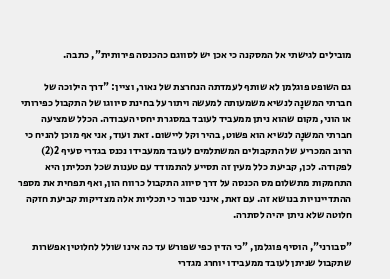מובילים לגישתי אל המסקנה כי אכן יש לסווגם כהכנסה פירותית", כתבה.

גם השופט פוגלמן לא שותף לעמדתה הנחרצת של נאור, וציין: "דרך הילוכה של חברתי המשנָה לנשיא משמעותה למעשה ויתור על בחינת סיווגו של התקבול כפירותי או הוני, מקום שהוא ניתן ממעביד לעובד במסגרת יחסי העבודה. הכלל שמציעה חברתי המשנָה לנשיא הוא פשוט, בהיר וקל ליישום. זאת ועוד, אני אף מוכן להניח כי הרוב המכריע של התקבולים המשתלמים לעובד ממעבידו נכנס בגדרי סעיף 2(2) לפקודה. לכן, קביעת כלל מעין זה תסייע להתמודד עם טענות שכל תכליתן היא התחמקות מתשלום מס הכנסה על דרך סיווג התקבול כרווח הון, ואף תפחית את מספר ההתדיינויות בנושא זה. עם זאת, אינני סבור כי תכליות אלה מצדיקות קביעת חזקה חלוטה שלא ניתן יהיה לסתרה.

"סבורני", הוסיף פוגלמן, "כי הדין כפי שפורש עד כה אינו שולל לחלוטין אפשרות שתקבול שניתן לעובד ממעבידו יוחרג מגדרי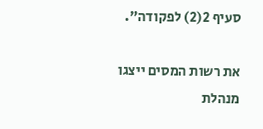סעיף 2(2) לפקודה".

את רשות המסים ייצגו מנהלת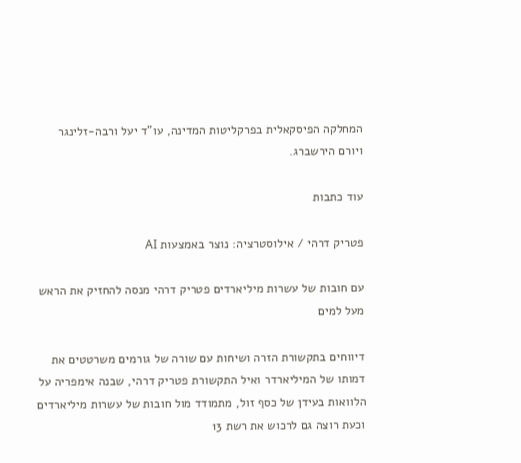המחלקה הפיסקאלית בפרקליטות המדינה, עו"ד יעל ורבה-זלינגר ויורם הירשברג.

עוד כתבות

פטריק דרהי / אילוסטרציה: נוצר באמצעות AI

עם חובות של עשרות מיליארדים פטריק דרהי מנסה להחזיק את הראש מעל למים

דיווחים בתקשורת הזרה ושיחות עם שורה של גורמים משרטטים את דמותו של המיליארדר ואיל התקשורת פטריק דרהי, שבנה אימפריה על הלוואות בעידן של כסף זול, מתמודד מול חובות של עשרות מיליארדים וכעת רוצה גם לרכוש את רשת 13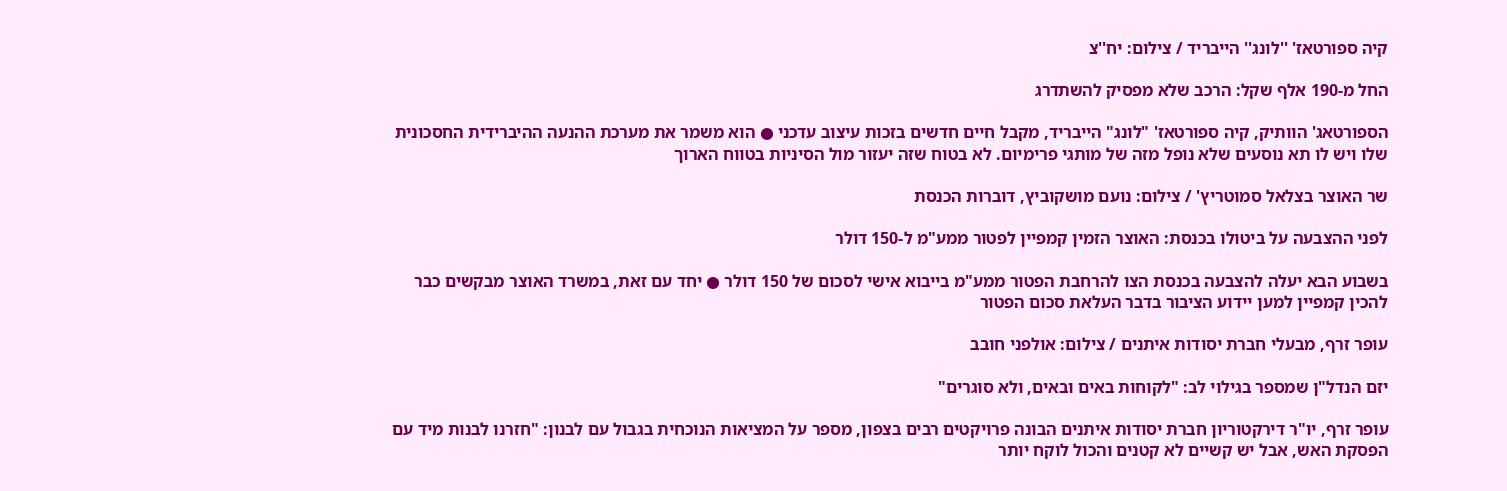קיה ספורטאז' ''לונג'' הייבריד / צילום: יח''צ

החל מ-190 אלף שקל: הרכב שלא מפסיק להשתדרג

הספורטאג' הוותיק, קיה ספורטאז' "לונג" הייבריד, מקבל חיים חדשים בזכות עיצוב עדכני ● הוא משמר את מערכת ההנעה ההיברידית החסכונית שלו ויש לו תא נוסעים שלא נופל מזה של מותגי פרימיום. לא בטוח שזה יעזור מול הסיניות בטווח הארוך

שר האוצר בצלאל סמוטריץ' / צילום: נועם מושקוביץ, דוברות הכנסת

לפני ההצבעה על ביטולו בכנסת: האוצר הזמין קמפיין לפטור ממע"מ ל-150 דולר

בשבוע הבא יעלה להצבעה בכנסת הצו להרחבת הפטור ממע"מ בייבוא אישי לסכום של 150 דולר ● יחד עם זאת, במשרד האוצר מבקשים כבר להכין קמפיין למען יידוע הציבור בדבר העלאת סכום הפטור

עופר זרף, מבעלי חברת יסודות איתנים / צילום: אולפני חובב

יזם הנדל"ן שמספר בגילוי לב: "לקוחות באים ובאים, ולא סוגרים"

עופר זרף, יו"ר דירקטוריון חברת יסודות איתנים הבונה פרויקטים רבים בצפון, מספר על המציאות הנוכחית בגבול עם לבנון: "חזרנו לבנות מיד עם הפסקת האש, אבל יש קשיים לא קטנים והכול לוקח יותר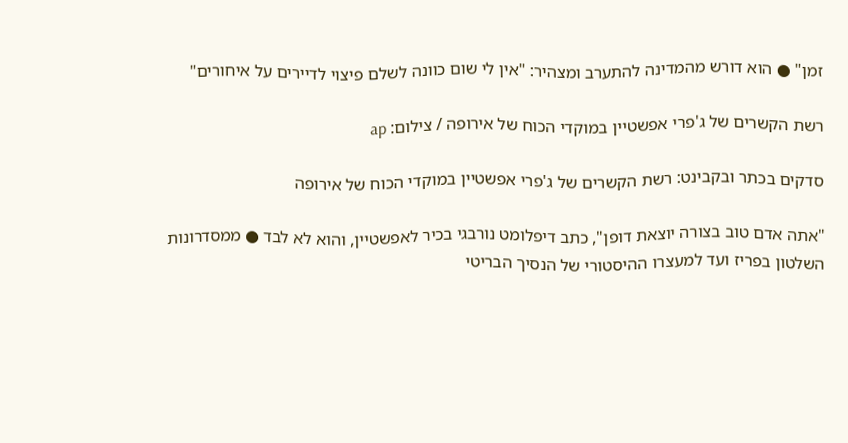זמן" ● הוא דורש מהמדינה להתערב ומצהיר: "אין לי שום כוונה לשלם פיצוי לדיירים על איחורים"

רשת הקשרים של ג'פרי אפשטיין במוקדי הכוח של אירופה / צילום: ap

סדקים בכתר ובקבינט: רשת הקשרים של ג'פרי אפשטיין במוקדי הכוח של אירופה

"אתה אדם טוב בצורה יוצאת דופן", כתב דיפלומט נורבגי בכיר לאפשטיין, והוא לא לבד ● ממסדרונות השלטון בפריז ועד למעצרו ההיסטורי של הנסיך הבריטי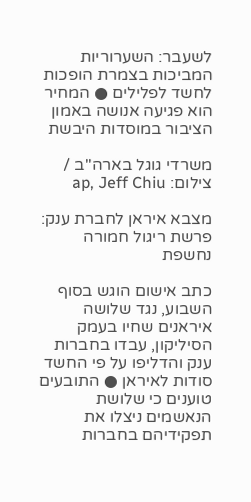לשעבר: השערוריות המביכות בצמרת הופכות לחשד לפלילים ● המחיר הוא פגיעה אנושה באמון הציבור במוסדות היבשת

משרדי גוגל בארה''ב / צילום: ap, Jeff Chiu

מצבא איראן לחברת ענק: פרשת ריגול חמורה נחשפת

כתב אישום הוגש בסוף השבוע, נגד שלושה איראנים שחיו בעמק הסיליקון, עבדו בחברות ענק והדליפו על פי החשד סודות לאיראן ● התובעים טוענים כי שלושת הנאשמים ניצלו את תפקידיהם בחברות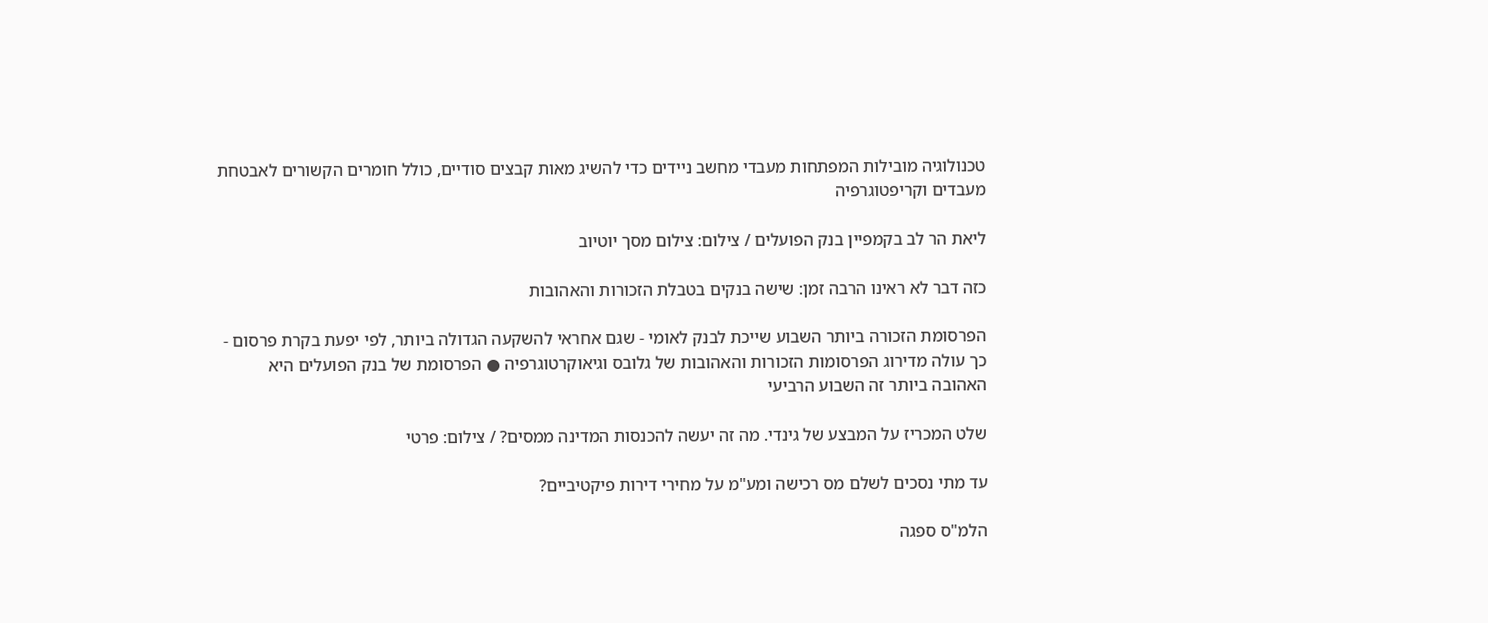טכנולוגיה מובילות המפתחות מעבדי מחשב ניידים כדי להשיג מאות קבצים סודיים, כולל חומרים הקשורים לאבטחת מעבדים וקריפטוגרפיה

ליאת הר לב בקמפיין בנק הפועלים / צילום: צילום מסך יוטיוב

כזה דבר לא ראינו הרבה זמן: שישה בנקים בטבלת הזכורות והאהובות

הפרסומת הזכורה ביותר השבוע שייכת לבנק לאומי - שגם אחראי להשקעה הגדולה ביותר, לפי יפעת בקרת פרסום - כך עולה מדירוג הפרסומות הזכורות והאהובות של גלובס וגיאוקרטוגרפיה ● הפרסומת של בנק הפועלים היא האהובה ביותר זה השבוע הרביעי

שלט המכריז על המבצע של גינדי. מה זה יעשה להכנסות המדינה ממסים? / צילום: פרטי

עד מתי נסכים לשלם מס רכישה ומע"מ על מחירי דירות פיקטיביים?

הלמ"ס ספגה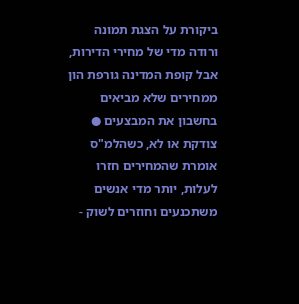ביקורת על הצגת תמונה ורודה מדי של מחירי הדירות, אבל קופת המדינה גורפת הון ממחירים שלא מביאים בחשבון את המבצעים ● צודקת או לא, כשהלמ"ס אומרת שהמחירים חזרו לעלות, יותר מדי אנשים משתכנעים וחוזרים לשוק -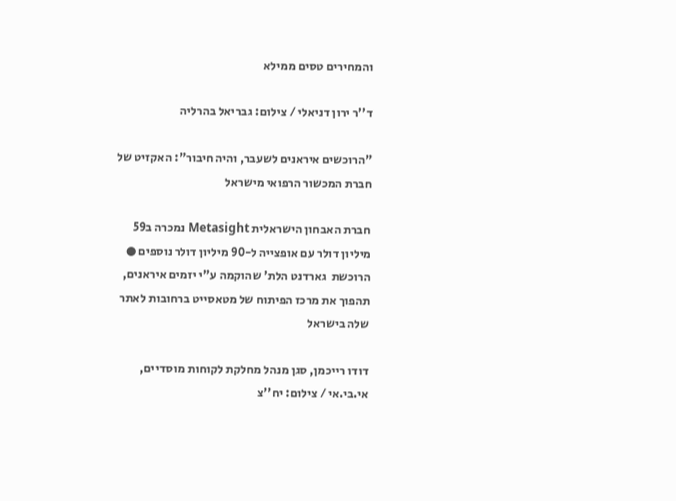והמחירים טסים ממילא

ד''ר ירון דניאלי / צילום: גבריאל בהרליה

"הרוכשים איראנים לשעבר, והיה חיבור": האקזיט של חברת המכשור הרפואי מישראל

חברת האבחון הישראלית Metasight נמכרה ב59 מיליון דולר עם אופצייה ל-90 מיליון דולר נוספים ● הרוכשת  גארדנט הלת' שהוקמה ע"י יזמים איראנים, תהפוך את מרכז הפיתוח של מטאסייט ברחובות לאתר שלה בישראל

דודו רייכמן, סגן מנהל מחלקת לקוחות מוסדיים, אי.בי.אי / צילום: יח''צ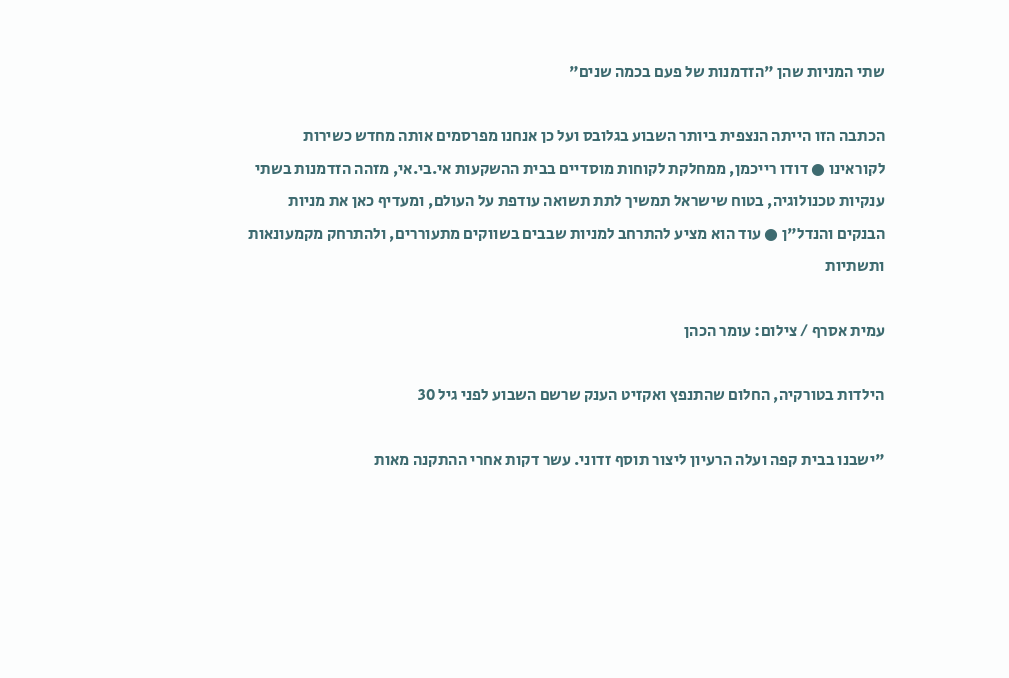שתי המניות שהן "הזדמנות של פעם בכמה שנים"

הכתבה הזו הייתה הנצפית ביותר השבוע בגלובס ועל כן אנחנו מפרסמים אותה מחדש כשירות לקוראינו ● דודו רייכמן, ממחלקת לקוחות מוסדיים בבית ההשקעות אי.בי.אי, מזהה הזדמנות בשתי ענקיות טכנולוגיה, בטוח שישראל תמשיך לתת תשואה עודפת על העולם, ומעדיף כאן את מניות הבנקים והנדל"ן ● עוד הוא מציע להתרחב למניות שבבים בשווקים מתעוררים, ולהתרחק מקמעונאות ותשתיות

עמית אסרף / צילום: עומר הכהן

הילדות בטורקיה, החלום שהתנפץ ואקזיט הענק שרשם השבוע לפני גיל 30

"ישבנו בבית קפה ועלה הרעיון ליצור תוסף זדוני. עשר דקות אחרי ההתקנה מאות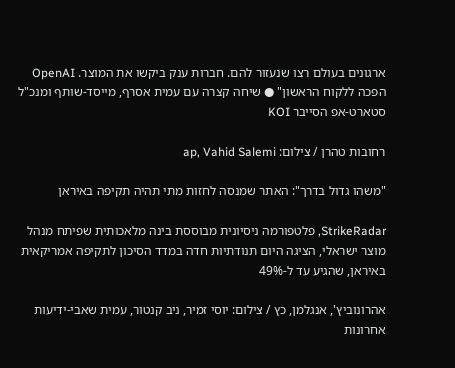ארגונים בעולם רצו שנעזור להם. חברות ענק ביקשו את המוצר. OpenAI הפכה ללקוח הראשון" ● שיחה קצרה עם עמית אסרף, מייסד-שותף ומנכ"ל סטארט-אפ הסייבר KOI

רחובות טהרן / צילום: ap, Vahid Salemi

"משהו גדול בדרך": האתר שמנסה לחזות מתי תהיה תקיפה באיראן

StrikeRadar, פלטפורמה ניסיונית מבוססת בינה מלאכותית שפיתח מנהל מוצר ישראלי, הציגה היום תנודתיות חדה במדד הסיכון לתקיפה אמריקאית באיראן, שהגיע עד ל-49%

אהרונוביץ', אנגלמן, כץ / צילום: יוסי זמיר, ניב קנטור, עמית שאבי-ידיעות אחרונות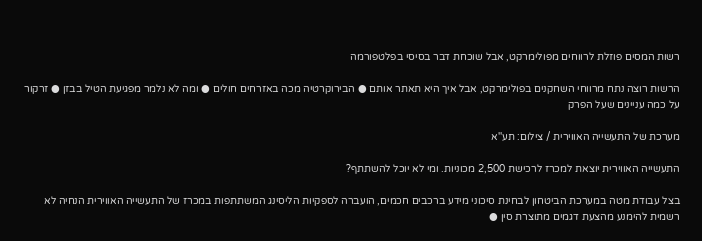רשות המסים פוזלת לרווחים מפולימרקט, אבל שוכחת דבר בסיסי בפלטפורמה

הרשות רוצה נתח מרווחי השחקנים בפולימרקט, אבל איך היא תאתר אותם ● הבירוקרטיה מכה באזרחים חולים ● ומה לא נלמר מפגיעת הטיל בבזן ● זרקור על כמה עניינים שעל הפרק

מערכת של התעשייה האווירית / צילום: תע''א

התעשייה האווירית יוצאת למכרז לרכישת 2,500 מכוניות. ומי לא יוכל להשתתף?

בצל עבודת מטה במערכת הביטחון לבחינת סיכוני מידע ברכבים חכמים, הועברה לספקיות הליסינג המשתתפות במכרז של התעשייה האווירית הנחיה לא רשמית להימנע מהצעת דגמים מתוצרת סין ●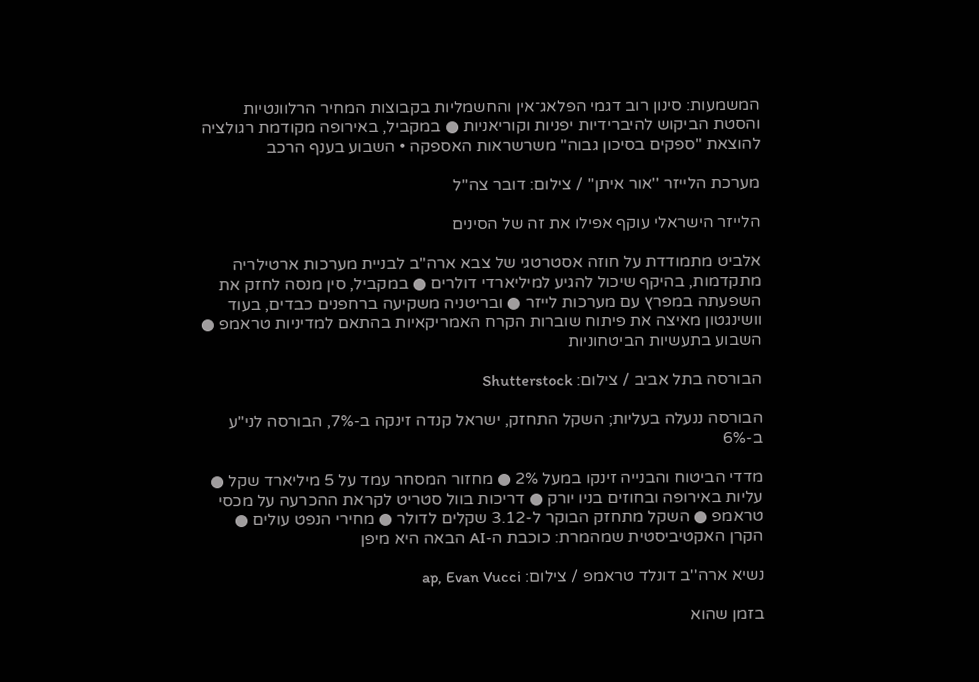המשמעות: סינון רוב דגמי הפלאג־אין והחשמליות בקבוצות המחיר הרלוונטיות והסטת הביקוש להיברידיות יפניות וקוריאניות ● במקביל, באירופה מקודמת רגולציה להוצאת "ספקים בסיכון גבוה" משרשראות האספקה • השבוע בענף הרכב

מערכת הלייזר ''אור איתן'' / צילום: דובר צה''ל

הלייזר הישראלי עוקף אפילו את זה של הסינים

אלביט מתמודדת על חוזה אסטרטגי של צבא ארה"ב לבניית מערכות ארטילריה מתקדמות, בהיקף שיכול להגיע למיליארדי דולרים ● במקביל, סין מנסה לחזק את השפעתה במפרץ עם מערכות לייזר ● ובריטניה משקיעה ברחפנים כבדים, בעוד וושינגטון מאיצה את פיתוח שוברות הקרח האמריקאיות בהתאם למדיניות טראמפ ● השבוע בתעשיות הביטחוניות

הבורסה בתל אביב / צילום: Shutterstock

הבורסה ננעלה בעליות; השקל התחזק, ישראל קנדה זינקה ב-7%, הבורסה לני"ע ב-6%

מדדי הביטוח והבנייה זינקו במעל 2% ● מחזור המסחר עמד על 5 מיליארד שקל ● עליות באירופה ובחוזים בניו יורק ● דריכות בוול סטריט לקראת ההכרעה על מכסי טראמפ ● השקל מתחזק הבוקר ל-3.12 שקלים לדולר ● מחירי הנפט עולים ● הקרן האקטיביסטית שמהמרת: כוכבת ה-AI הבאה היא מיפן

נשיא ארה''ב דונלד טראמפ / צילום: ap, Evan Vucci

בזמן שהוא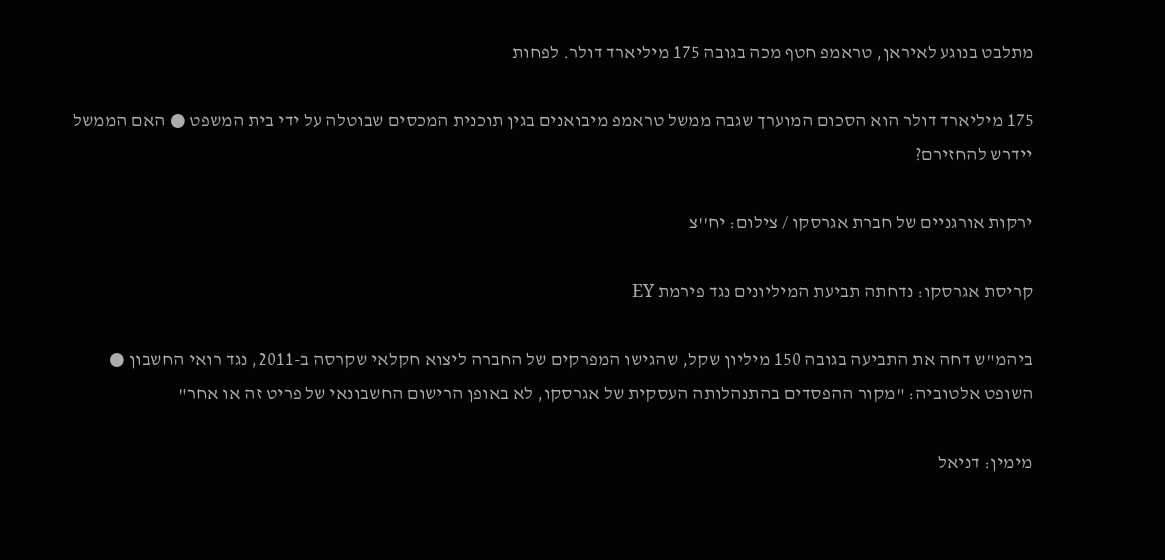מתלבט בנוגע לאיראן, טראמפ חטף מכה בגובה 175 מיליארד דולר. לפחות

175 מיליארד דולר הוא הסכום המוערך שגבה ממשל טראמפ מיבואנים בגין תוכנית המכסים שבוטלה על ידי בית המשפט ● האם הממשל יידרש להחזירם?

ירקות אורגניים של חברת אגרסקו / צילום: יח''צ

קריסת אגרסקו: נדחתה תביעת המיליונים נגד פירמת EY

ביהמ"ש דחה את התביעה בגובה 150 מיליון שקל, שהגישו המפרקים של החברה ליצוא חקלאי שקרסה ב-2011, נגד רואי החשבון ● השופט אלטוביה: "מקור ההפסדים בהתנהלותה העסקית של אגרסקו, לא באופן הרישום החשבונאי של פריט זה או אחר"

מימין: דניאל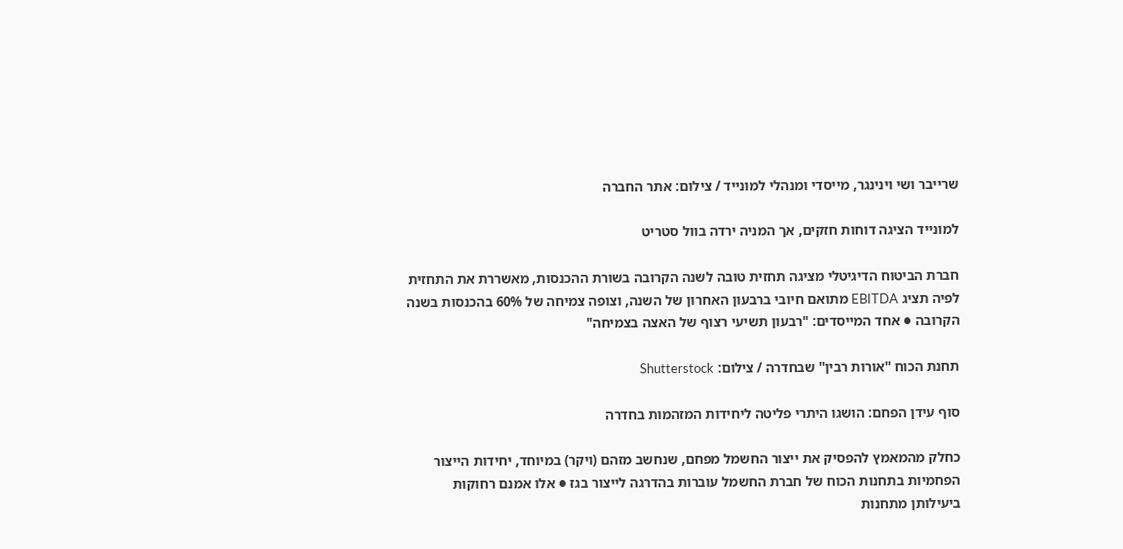שרייבר ושי וינינגר, מייסדי ומנהלי למונייד / צילום: אתר החברה

למונייד הציגה דוחות חזקים, אך המניה ירדה בוול סטריט

חברת הביטוח הדיגיטלי מציגה תחזית טובה לשנה הקרובה בשורת ההכנסות, מאשררת את התחזית לפיה תציג EBITDA מתואם חיובי ברבעון האחרון של השנה, וצופה צמיחה של 60% בהכנסות בשנה הקרובה ● אחד המייסדים: "רבעון תשיעי רצוף של האצה בצמיחה"

תחנת הכוח ''אורות רבין'' שבחדרה / צילום: Shutterstock

סוף עידן הפחם: הושגו היתרי פליטה ליחידות המזהמות בחדרה

כחלק מהמאמץ להפסיק את ייצור החשמל מפחם, שנחשב מזהם (ויקר) במיוחד, יחידות הייצור הפחמיות בתחנות הכוח של חברת החשמל עוברות בהדרגה לייצור בגז ● אלו אמנם רחוקות ביעילותן מתחנות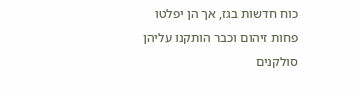כוח חדשות בגז, אך הן יפלטו פחות זיהום וכבר הותקנו עליהן סולקנים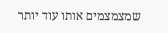שמצמצמים אותו עוד יותר